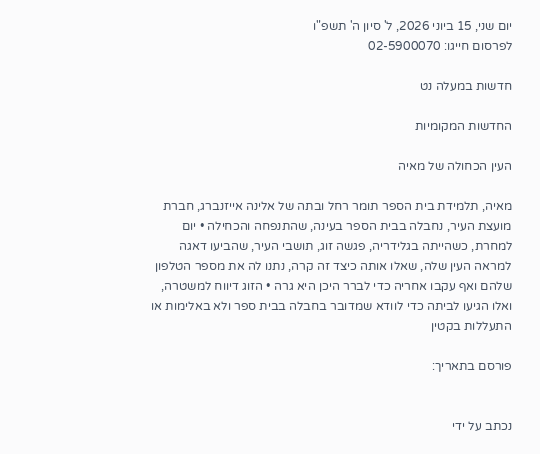יום שני, 15 ביוני 2026, ל' סיון ה' תשפ"ו
לפרסום חייגו: 02-5900070

חדשות במעלה נט

החדשות המקומיות

העין הכחולה של מאיה

מאיה, תלמידת בית הספר תומר רחל ובתה של אלינה אייזנברג, חברת מועצת העיר, נחבלה בבית הספר בעינה, שהתנפחה והכחילה • יום למחרת, כשהייתה בגלידריה, פגשה זוג, תושבי העיר, שהביעו דאגה למראה העין שלה, שאלו אותה כיצד זה קרה, נתנו לה את מספר הטלפון שלהם ואף עקבו אחריה כדי לברר היכן היא גרה • הזוג דיווח למשטרה, ואלו הגיעו לביתה כדי לוודא שמדובר בחבלה בבית ספר ולא באלימות או התעללות בקטין

פורסם בתאריך:


נכתב על ידי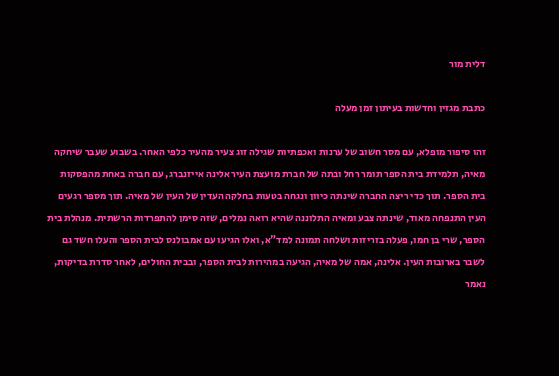דלית מור

כתבת מגזין וחדשות בעיתון זמן מעלה

זהו סיפור מופלא, עם מסר חשוב של ערנות ואכפתיות שגילה זוג צעיר מהעיר כלפי האחר. בשבוע שעבר שיחקה מאיה, תלמידת בית הספר תומר רחל ובתה של חברת מועצת העיר אלינה אייזנברג, עם חברה באחת מהפסקות בית הספר. תוך כדי ריצה החברה שינתה כיוון ונגחה בטעות בחלקה העדין של העין של מאיה. תוך מספר רגעים העין התנפחה מאוד, שינתה צבע ומאיה התלוננה שהיא רואה נמלים, שזה סימן להתפרדות הרשתית. מנהלת בית הספר, שרי בן חמו, פעלה בזריזות ושלחה תמונה למד"א, ואלו הגיעו עם אמבולנס לבית הספר והעלו חשד גם לשבר בארובות העין. אלינה, אמה של מאיה, הגיעה במהירות לבית הספר, ובבית החולים, לאחר סדרת בדיקות, נאמר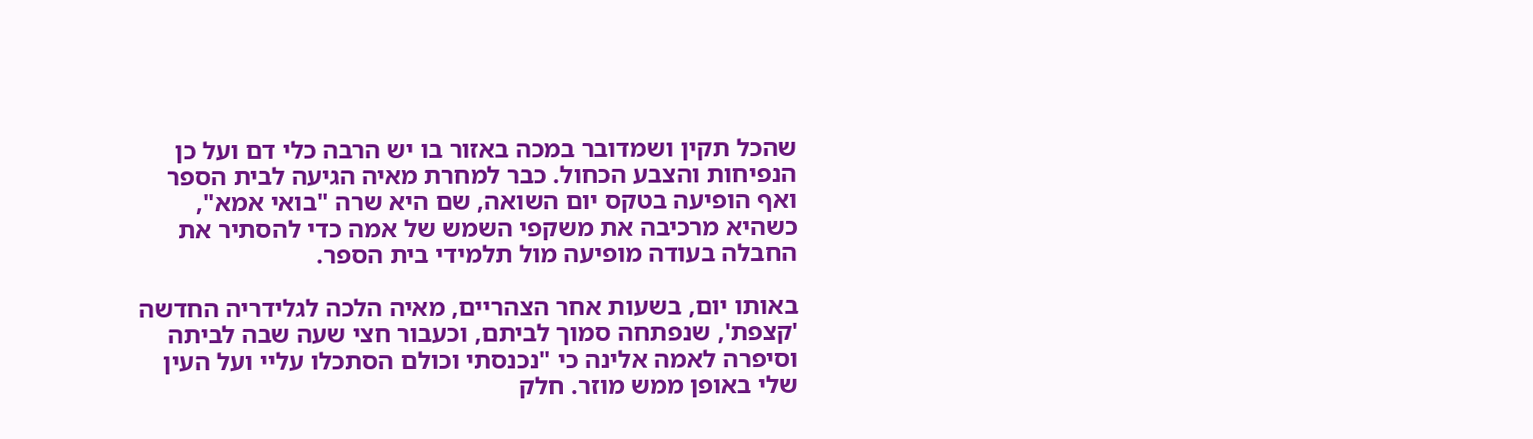שהכל תקין ושמדובר במכה באזור בו יש הרבה כלי דם ועל כן הנפיחות והצבע הכחול. כבר למחרת מאיה הגיעה לבית הספר ואף הופיעה בטקס יום השואה, שם היא שרה "בואי אמא", כשהיא מרכיבה את משקפי השמש של אמה כדי להסתיר את החבלה בעודה מופיעה מול תלמידי בית הספר.

באותו יום, בשעות אחר הצהריים, מאיה הלכה לגלידריה החדשה 'קצפת', שנפתחה סמוך לביתם, וכעבור חצי שעה שבה לביתה וסיפרה לאמה אלינה כי "נכנסתי וכולם הסתכלו עליי ועל העין שלי באופן ממש מוזר. חלק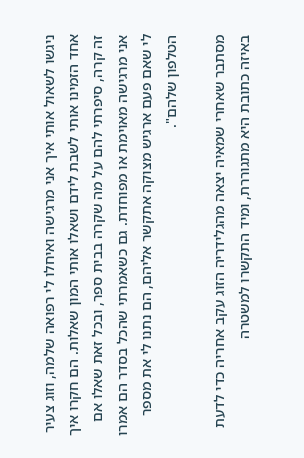ניגשו לשאול אותי איך אני מרגישה ואיחלו לי רפואה שלמה, וזוג צעיר אחד הזמינו אותי לשבת לידם ושאלו אותי המון שאלות. הם חקרו איך זה קרה, סיפרתי להם על מה שקרה בבית ספר, ובכל זאת שאלו אם אני מרגישה מאוימת או מפוחדת. גם כשאמרתי שהכל בסדר הם אמרו לי שאם פעם ארגיש מצוקה אתקשר אליהם, הם נתנו לי את מספר הטלפון שלהם".

מסתבר שאחרי שמאיה יצאה מהגלידריה הזוג עקב אחריה כדי לדעת באיזה כתובת היא מתגוררת, ומיד התקשרו למשטרה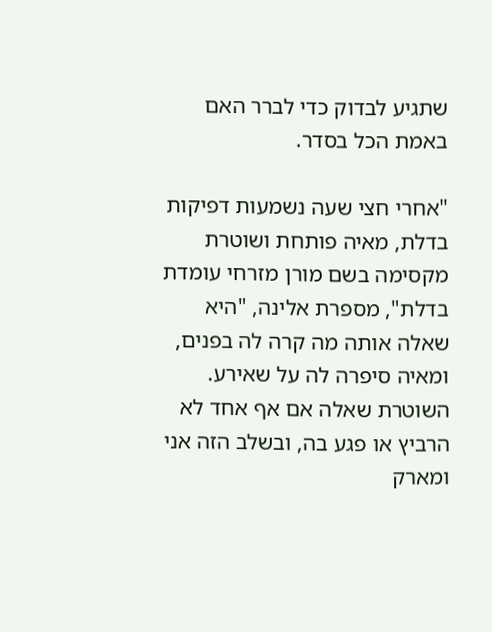שתגיע לבדוק כדי לברר האם באמת הכל בסדר.

"אחרי חצי שעה נשמעות דפיקות בדלת, מאיה פותחת ושוטרת מקסימה בשם מורן מזרחי עומדת בדלת", מספרת אלינה, "היא שאלה אותה מה קרה לה בפנים, ומאיה סיפרה לה על שאירע. השוטרת שאלה אם אף אחד לא הרביץ או פגע בה, ובשלב הזה אני ומארק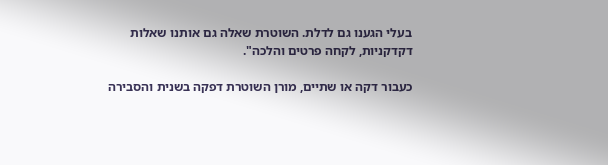בעלי הגענו גם לדלת. השוטרת שאלה גם אותנו שאלות דקדקניות, לקחה פרטים והלכה".

כעבור דקה או שתיים, מורן השוטרת דפקה בשנית והסבירה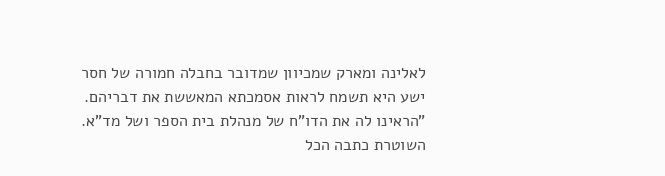לאלינה ומארק שמכיוון שמדובר בחבלה חמורה של חסר ישע היא תשמח לראות אסמכתא המאששת את דבריהם. "הראינו לה את הדו"ח של מנהלת בית הספר ושל מד"א. השוטרת כתבה הכל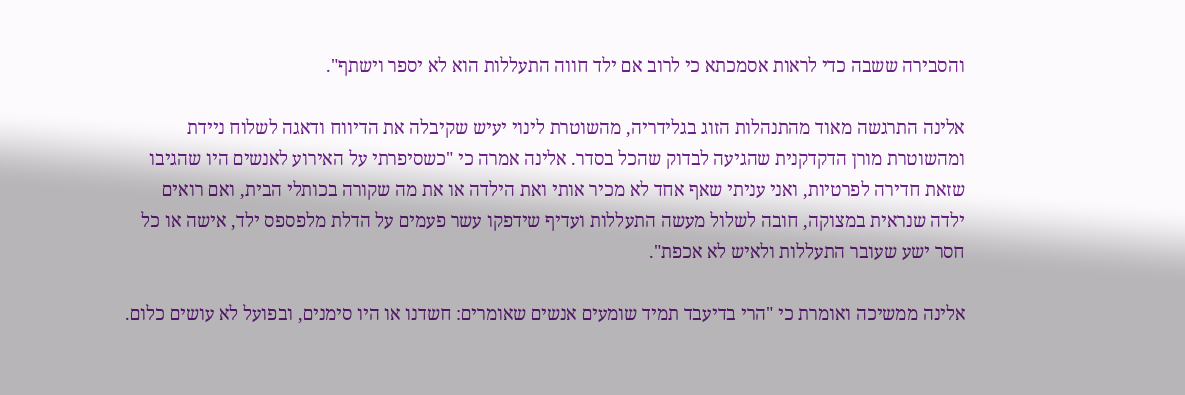והסבירה ששבה כדי לראות אסמכתא כי לרוב אם ילד חווה התעללות הוא לא יספר וישתף".

אלינה התרגשה מאוד מהתנהלות הזוג בגלידריה, מהשוטרת לינוי יעיש שקיבלה את הדיווח ודאגה לשלוח ניידת ומהשוטרת מורן הדקדקנית שהגיעה לבדוק שהכל בסדר. אלינה אמרה כי "כשסיפרתי על האירוע לאנשים היו שהגיבו שזאת חדירה לפרטיות, ואני עניתי שאף אחד לא מכיר אותי ואת הילדה או את מה שקורה בכותלי הבית, ואם רואים ילדה שנראית במצוקה, חובה לשלול מעשה התעללות ועדיף שידפקו עשר פעמים על הדלת מלפספס ילד, אישה או כל חסר ישע שעובר התעללות ולאיש לא אכפת".

אלינה ממשיכה ואומרת כי "הרי בדיעבד תמיד שומעים אנשים שאומרים: חשדנו או היו סימנים, ובפועל לא עושים כלום.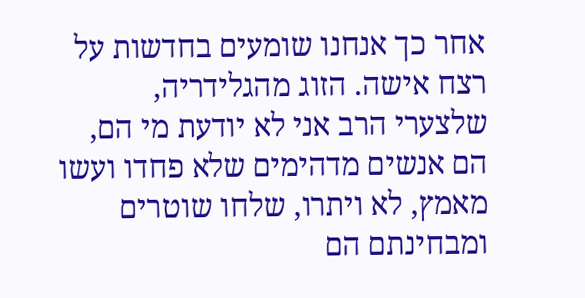אחר כך אנחנו שומעים בחדשות על רצח אישה. הזוג מהגלידריה, שלצערי הרב אני לא יודעת מי הם, הם אנשים מדהימים שלא פחדו ועשו מאמץ, לא ויתרו, שלחו שוטרים ומבחינתם הם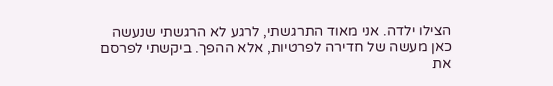הצילו ילדה. אני מאוד התרגשתי, לרגע לא הרגשתי שנעשה כאן מעשה של חדירה לפרטיות, אלא ההפך. ביקשתי לפרסם את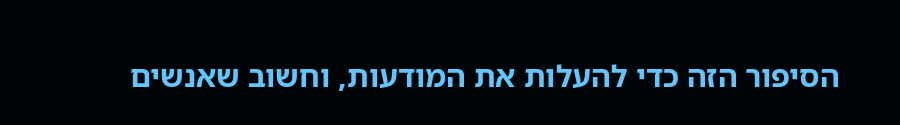הסיפור הזה כדי להעלות את המודעות, וחשוב שאנשים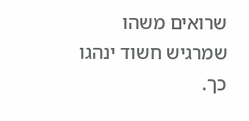שרואים משהו שמרגיש חשוד ינהגו כך.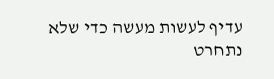עדיף לעשות מעשה כדי שלא נתחרט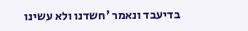בדיעבד ונאמר 'חשדנו ולא עשינו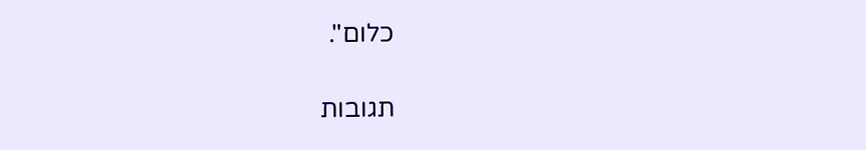כלום".

תגובות